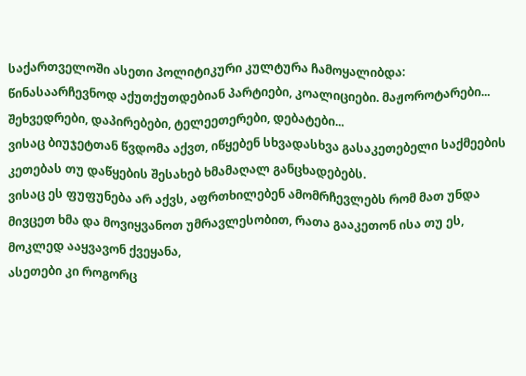საქართველოში ასეთი პოლიტიკური კულტურა ჩამოყალიბდა:
წინასაარჩევნოდ აქუთქუთდებიან პარტიები, კოალიციები. მაჟოროტარები... შეხვედრები, დაპირებები, ტელეეთერები, დებატები...
ვისაც ბიუჯეტთან წვდომა აქვთ, იწყებენ სხვადასხვა გასაკეთებელი საქმეების კეთებას თუ დაწყების შესახებ ხმამაღალ განცხადებებს.
ვისაც ეს ფუფუნება არ აქვს, აფრთხილებენ ამომრჩევლებს რომ მათ უნდა მივცეთ ხმა და მოვიყვანოთ უმრავლესობით, რათა გააკეთონ ისა თუ ეს, მოკლედ ააყვავონ ქვეყანა,
ასეთები კი როგორც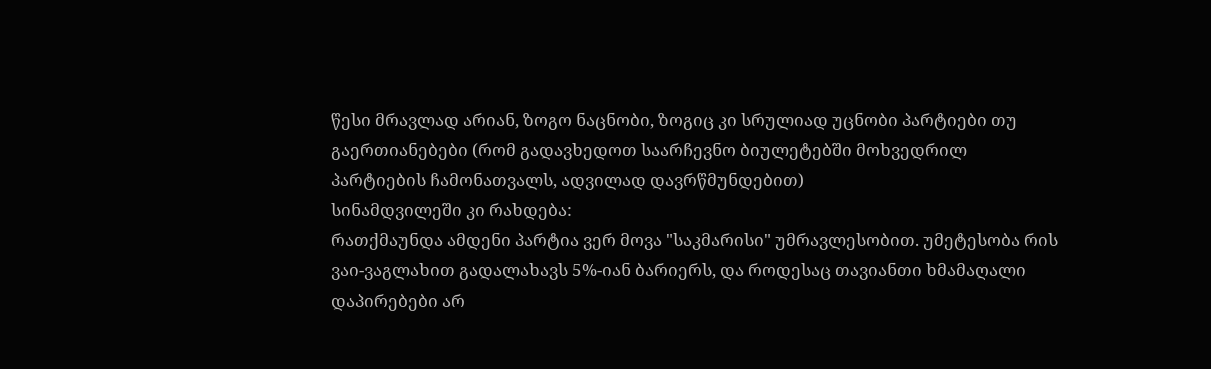წესი მრავლად არიან, ზოგო ნაცნობი, ზოგიც კი სრულიად უცნობი პარტიები თუ გაერთიანებები (რომ გადავხედოთ საარჩევნო ბიულეტებში მოხვედრილ პარტიების ჩამონათვალს, ადვილად დავრწმუნდებით)
სინამდვილეში კი რახდება:
რათქმაუნდა ამდენი პარტია ვერ მოვა "საკმარისი" უმრავლესობით. უმეტესობა რის ვაი-ვაგლახით გადალახავს 5%-იან ბარიერს, და როდესაც თავიანთი ხმამაღალი დაპირებები არ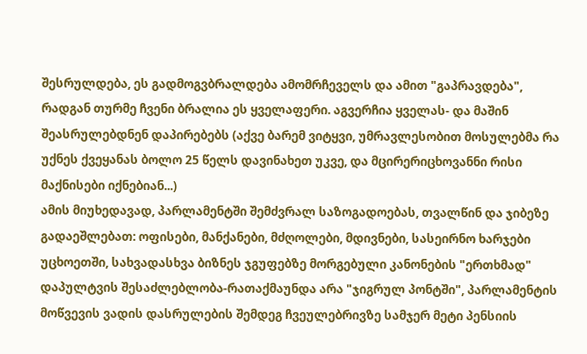შესრულდება, ეს გადმოგვბრალდება ამომრჩეველს და ამით "გაპრავდება", რადგან თურმე ჩვენი ბრალია ეს ყველაფერი. აგვერჩია ყველას- და მაშინ შეასრულებდნენ დაპირებებს (აქვე ბარემ ვიტყვი, უმრავლესობით მოსულებმა რა უქნეს ქვეყანას ბოლო 25 წელს დავინახეთ უკვე, და მცირერიცხოვანნი რისი მაქნისები იქნებიან...)
ამის მიუხედავად, პარლამენტში შემძვრალ საზოგადოებას, თვალწინ და ჯიბეზე გადაეშლებათ: ოფისები, მანქანები, მძღოლები, მდივნები, სასეირნო ხარჯები უცხოეთში, სახვადასხვა ბიზნეს ჯგუფებზე მორგებული კანონების "ერთხმად" დაპულტვის შესაძლებლობა-რათაქმაუნდა არა "ჯიგრულ პონტში", პარლამენტის მოწვევის ვადის დასრულების შემდეგ ჩვეულებრივზე სამჯერ მეტი პენსიის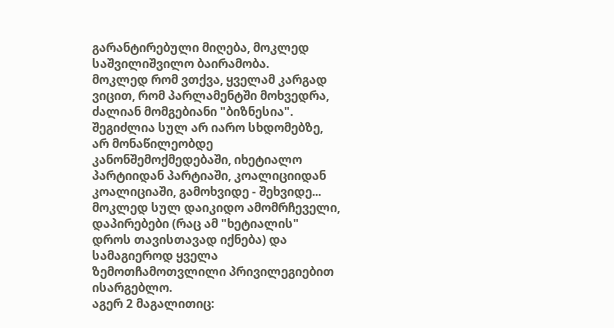გარანტირებული მიღება, მოკლედ საშვილიშვილო ბაირამობა.
მოკლედ რომ ვთქვა, ყველამ კარგად ვიცით, რომ პარლამენტში მოხვედრა, ძალიან მომგებიანი "ბიზნესია".
შეგიძლია სულ არ იარო სხდომებზე, არ მონაწილეობდე კანონშემოქმედებაში, იხეტიალო პარტიიდან პარტიაში, კოალიციიდან კოალიციაში, გამოხვიდე - შეხვიდე... მოკლედ სულ დაიკიდო ამომრჩეველი, დაპირებები (რაც ამ "ხეტიალის" დროს თავისთავად იქნება) და სამაგიეროდ ყველა ზემოთჩამოთვლილი პრივილეგიებით ისარგებლო.
აგერ 2 მაგალითიც: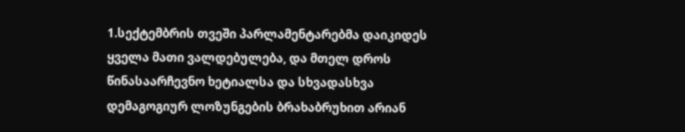1.სექტემბრის თვეში პარლამენტარებმა დაიკიდეს ყველა მათი ვალდებულება, და მთელ დროს წინასაარჩევნო ხეტიალსა და სხვადასხვა დემაგოგიურ ლოზუნგების ბრახაბრუხით არიან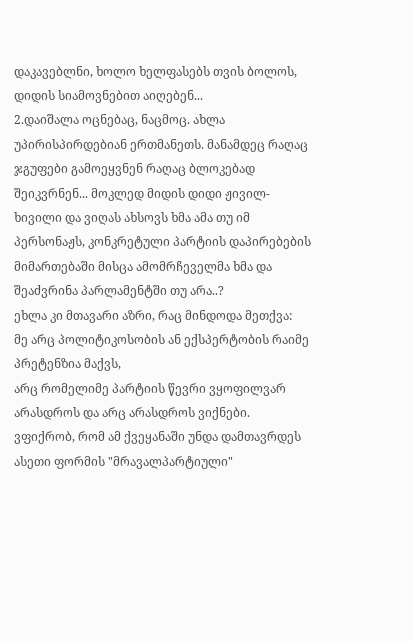დაკავებლნი, ხოლო ხელფასებს თვის ბოლოს, დიდის სიამოვნებით აიღებენ...
2.დაიშალა ოცნებაც, ნაცმოც. ახლა უპირისპირდებიან ერთმანეთს. მანამდეც რაღაც ჯგუფები გამოეყვნენ რაღაც ბლოკებად შეიკვრნენ... მოკლედ მიდის დიდი ჟივილ-ხივილი და ვიღას ახსოვს ხმა ამა თუ იმ პერსონაჟს, კონკრეტული პარტიის დაპირებების მიმართებაში მისცა ამომრჩეველმა ხმა და შეაძვრინა პარლამენტში თუ არა..?
ეხლა კი მთავარი აზრი, რაც მინდოდა მეთქვა:
მე არც პოლიტიკოსობის ან ექსპერტობის რაიმე პრეტენზია მაქვს,
არც რომელიმე პარტიის წევრი ვყოფილვარ არასდროს და არც არასდროს ვიქნები.
ვფიქრობ, რომ ამ ქვეყანაში უნდა დამთავრდეს ასეთი ფორმის "მრავალპარტიული"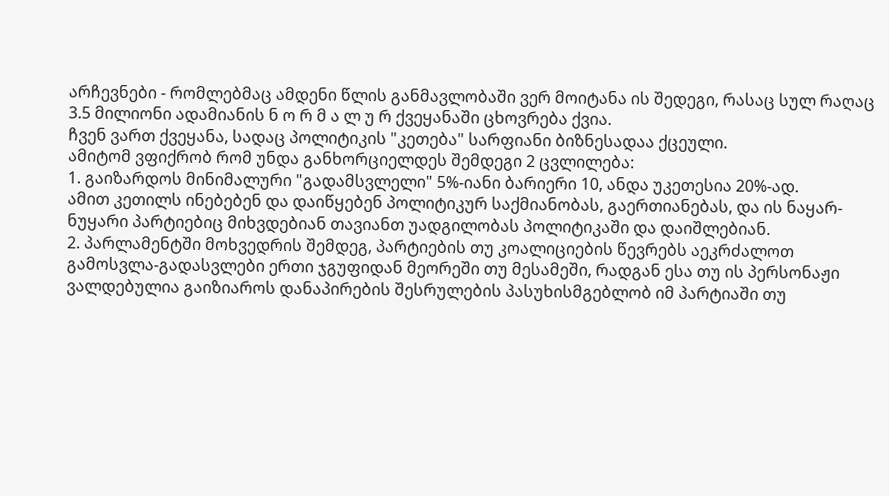არჩევნები - რომლებმაც ამდენი წლის განმავლობაში ვერ მოიტანა ის შედეგი, რასაც სულ რაღაც 3.5 მილიონი ადამიანის ნ ო რ მ ა ლ უ რ ქვეყანაში ცხოვრება ქვია.
ჩვენ ვართ ქვეყანა, სადაც პოლიტიკის "კეთება" სარფიანი ბიზნესადაა ქცეული.
ამიტომ ვფიქრობ რომ უნდა განხორციელდეს შემდეგი 2 ცვლილება:
1. გაიზარდოს მინიმალური "გადამსვლელი" 5%-იანი ბარიერი 10, ანდა უკეთესია 20%-ად.
ამით კეთილს ინებებენ და დაიწყებენ პოლიტიკურ საქმიანობას, გაერთიანებას, და ის ნაყარ-ნუყარი პარტიებიც მიხვდებიან თავიანთ უადგილობას პოლიტიკაში და დაიშლებიან.
2. პარლამენტში მოხვედრის შემდეგ, პარტიების თუ კოალიციების წევრებს აეკრძალოთ გამოსვლა-გადასვლები ერთი ჯგუფიდან მეორეში თუ მესამეში, რადგან ესა თუ ის პერსონაჟი ვალდებულია გაიზიაროს დანაპირების შესრულების პასუხისმგებლობ იმ პარტიაში თუ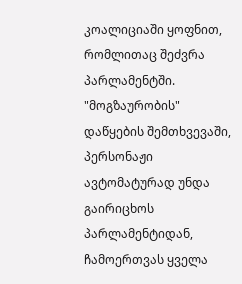კოალიციაში ყოფნით, რომლითაც შეძვრა პარლამენტში.
"მოგზაურობის" დაწყების შემთხვევაში, პერსონაჟი ავტომატურად უნდა გაირიცხოს პარლამენტიდან, ჩამოერთვას ყველა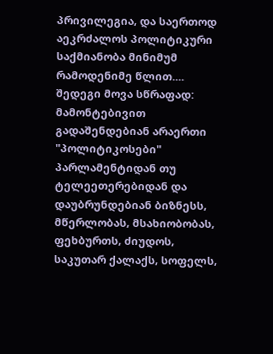პრივილეგია, და საერთოდ აეკრძალოს პოლიტიკური საქმიანობა მინიმუმ რამოდენიმე წლით....
შედეგი მოვა სწრაფად:
მამონტებივით გადაშენდებიან არაერთი "პოლიტიკოსები" პარლამენტიდან თუ ტელეეთერებიდან და დაუბრუნდებიან ბიზნესს, მწერლობას, მსახიობობას, ფეხბურთს, ძიუდოს, საკუთარ ქალაქს, სოფელს,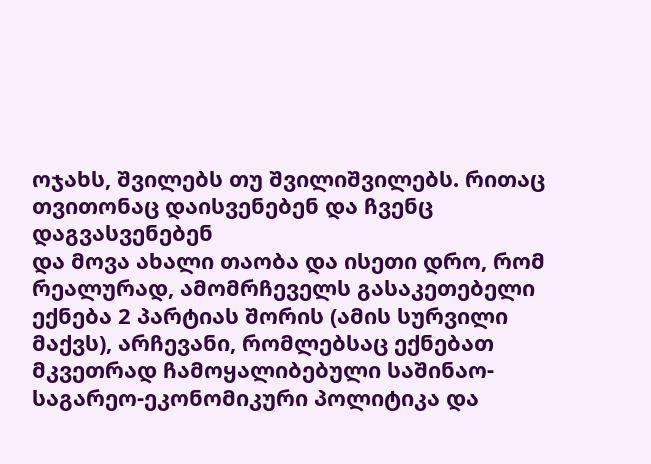ოჯახს, შვილებს თუ შვილიშვილებს. რითაც თვითონაც დაისვენებენ და ჩვენც დაგვასვენებენ
და მოვა ახალი თაობა და ისეთი დრო, რომ რეალურად, ამომრჩეველს გასაკეთებელი ექნება 2 პარტიას შორის (ამის სურვილი მაქვს), არჩევანი, რომლებსაც ექნებათ მკვეთრად ჩამოყალიბებული საშინაო-საგარეო-ეკონომიკური პოლიტიკა და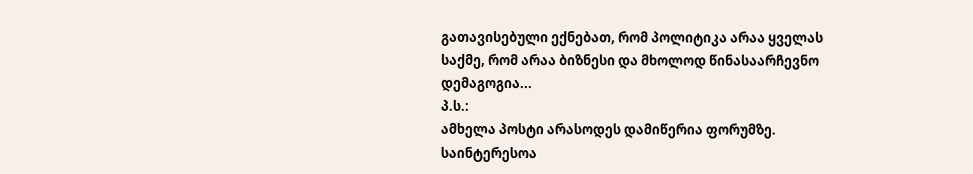გათავისებული ექნებათ, რომ პოლიტიკა არაა ყველას საქმე, რომ არაა ბიზნესი და მხოლოდ წინასაარჩევნო დემაგოგია...
პ.ს.:
ამხელა პოსტი არასოდეს დამიწერია ფორუმზე.
საინტერესოა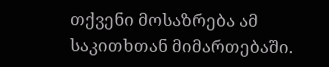თქვენი მოსაზრება ამ საკითხთან მიმართებაში.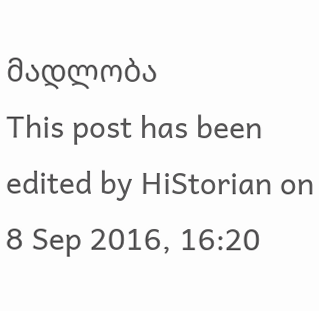მადლობა
This post has been edited by HiStorian on 8 Sep 2016, 16:20